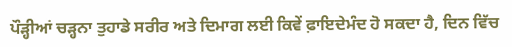ਪੌੜ੍ਹੀਆਂ ਚੜ੍ਹਨਾ ਤੁਹਾਡੇ ਸਰੀਰ ਅਤੇ ਦਿਮਾਗ ਲਈ ਕਿਵੇਂ ਫ਼ਾਇਦੇਮੰਦ ਹੋ ਸਕਦਾ ਹੈ, ਦਿਨ ਵਿੱਚ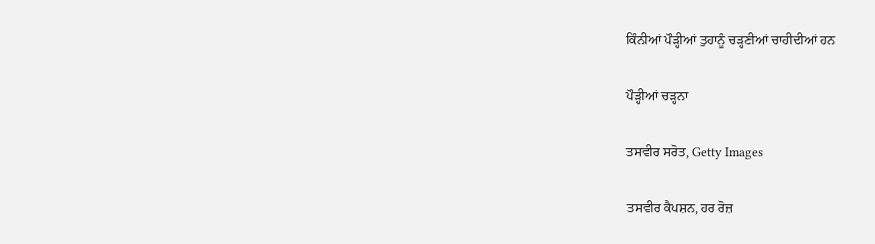ਕਿੰਨੀਆਂ ਪੌੜ੍ਹੀਆਂ ਤੁਹਾਨੂੰ ਚੜ੍ਹਣੀਆਂ ਚਾਹੀਦੀਆਂ ਹਨ

ਪੌੜ੍ਹੀਆਂ ਚੜ੍ਹਨਾ

ਤਸਵੀਰ ਸਰੋਤ, Getty Images

ਤਸਵੀਰ ਕੈਪਸ਼ਨ, ਹਰ ਰੋਜ਼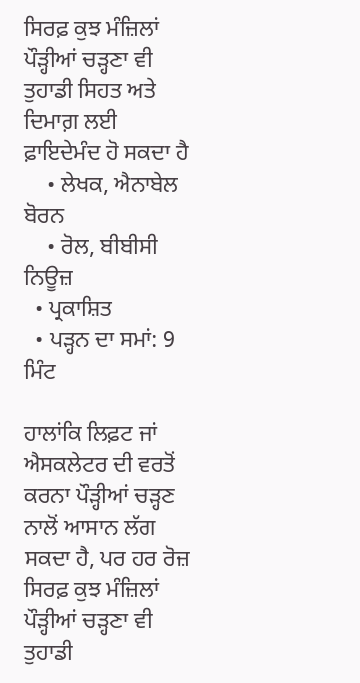ਸਿਰਫ਼ ਕੁਝ ਮੰਜ਼ਿਲਾਂ ਪੌੜ੍ਹੀਆਂ ਚੜ੍ਹਣਾ ਵੀ ਤੁਹਾਡੀ ਸਿਹਤ ਅਤੇ ਦਿਮਾਗ਼ ਲਈ ਫ਼ਾਇਦੇਮੰਦ ਹੋ ਸਕਦਾ ਹੈ
    • ਲੇਖਕ, ਐਨਾਬੇਲ ਬੋਰਨ
    • ਰੋਲ, ਬੀਬੀਸੀ ਨਿਊਜ਼
  • ਪ੍ਰਕਾਸ਼ਿਤ
  • ਪੜ੍ਹਨ ਦਾ ਸਮਾਂ: 9 ਮਿੰਟ

ਹਾਲਾਂਕਿ ਲਿਫ਼ਟ ਜਾਂ ਐਸਕਲੇਟਰ ਦੀ ਵਰਤੋਂ ਕਰਨਾ ਪੌੜ੍ਹੀਆਂ ਚੜ੍ਹਣ ਨਾਲੋਂ ਆਸਾਨ ਲੱਗ ਸਕਦਾ ਹੈ, ਪਰ ਹਰ ਰੋਜ਼ ਸਿਰਫ਼ ਕੁਝ ਮੰਜ਼ਿਲਾਂ ਪੌੜ੍ਹੀਆਂ ਚੜ੍ਹਣਾ ਵੀ ਤੁਹਾਡੀ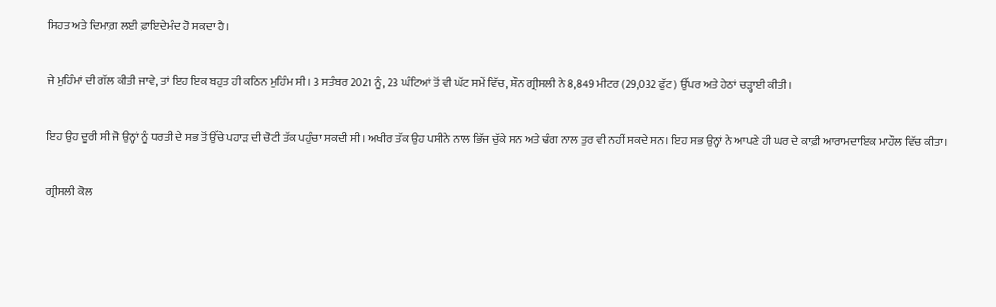ਸਿਹਤ ਅਤੇ ਦਿਮਾਗ਼ ਲਈ ਫ਼ਾਇਦੇਮੰਦ ਹੋ ਸਕਦਾ ਹੈ।

ਜੇ ਮੁਹਿੰਮਾਂ ਦੀ ਗੱਲ ਕੀਤੀ ਜਾਵੇ, ਤਾਂ ਇਹ ਇਕ ਬਹੁਤ ਹੀ ਕਠਿਨ ਮੁਹਿੰਮ ਸੀ। 3 ਸਤੰਬਰ 2021 ਨੂੰ, 23 ਘੰਟਿਆਂ ਤੋਂ ਵੀ ਘੱਟ ਸਮੇਂ ਵਿੱਚ, ਸ਼ੌਨ ਗ੍ਰੀਸਲੀ ਨੇ 8,849 ਮੀਟਰ (29,032 ਫੁੱਟ) ਉੱਪਰ ਅਤੇ ਹੇਠਾਂ ਚੜ੍ਹਾਈ ਕੀਤੀ।

ਇਹ ਉਹ ਦੂਰੀ ਸੀ ਜੋ ਉਨ੍ਹਾਂ ਨੂੰ ਧਰਤੀ ਦੇ ਸਭ ਤੋਂ ਉੱਚੇ ਪਹਾੜ ਦੀ ਚੋਟੀ ਤੱਕ ਪਹੁੰਚਾ ਸਕਦੀ ਸੀ। ਅਖੀਰ ਤੱਕ ਉਹ ਪਸੀਨੇ ਨਾਲ ਭਿੱਜ ਚੁੱਕੇ ਸਨ ਅਤੇ ਢੰਗ ਨਾਲ ਤੁਰ ਵੀ ਨਹੀਂ ਸਕਦੇ ਸਨ। ਇਹ ਸਭ ਉਨ੍ਹਾਂ ਨੇ ਆਪਣੇ ਹੀ ਘਰ ਦੇ ਕਾਫ਼ੀ ਆਰਾਮਦਾਇਕ ਮਾਹੌਲ ਵਿੱਚ ਕੀਤਾ।

ਗ੍ਰੀਸਲੀ ਕੋਲ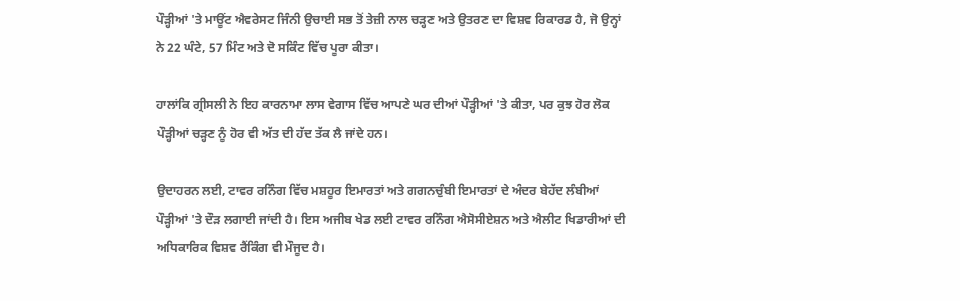ਪੌੜ੍ਹੀਆਂ 'ਤੇ ਮਾਊਂਟ ਐਵਰੇਸਟ ਜਿੰਨੀ ਉਚਾਈ ਸਭ ਤੋਂ ਤੇਜ਼ੀ ਨਾਲ ਚੜ੍ਹਣ ਅਤੇ ਉਤਰਣ ਦਾ ਵਿਸ਼ਵ ਰਿਕਾਰਡ ਹੈ, ਜੋ ਉਨ੍ਹਾਂ ਨੇ 22 ਘੰਟੇ, 57 ਮਿੰਟ ਅਤੇ ਦੋ ਸਕਿੰਟ ਵਿੱਚ ਪੂਰਾ ਕੀਤਾ।

ਹਾਲਾਂਕਿ ਗ੍ਰੀਸਲੀ ਨੇ ਇਹ ਕਾਰਨਾਮਾ ਲਾਸ ਵੇਗਾਸ ਵਿੱਚ ਆਪਣੇ ਘਰ ਦੀਆਂ ਪੌੜ੍ਹੀਆਂ 'ਤੇ ਕੀਤਾ, ਪਰ ਕੁਝ ਹੋਰ ਲੋਕ ਪੌੜ੍ਹੀਆਂ ਚੜ੍ਹਣ ਨੂੰ ਹੋਰ ਵੀ ਅੱਤ ਦੀ ਹੱਦ ਤੱਕ ਲੈ ਜਾਂਦੇ ਹਨ।

ਉਦਾਹਰਨ ਲਈ, ਟਾਵਰ ਰਨਿੰਗ ਵਿੱਚ ਮਸ਼ਹੂਰ ਇਮਾਰਤਾਂ ਅਤੇ ਗਗਨਚੁੰਬੀ ਇਮਾਰਤਾਂ ਦੇ ਅੰਦਰ ਬੇਹੱਦ ਲੰਬੀਆਂ ਪੌੜ੍ਹੀਆਂ 'ਤੇ ਦੌੜ ਲਗਾਈ ਜਾਂਦੀ ਹੈ। ਇਸ ਅਜੀਬ ਖੇਡ ਲਈ ਟਾਵਰ ਰਨਿੰਗ ਐਸੋਸੀਏਸ਼ਨ ਅਤੇ ਐਲੀਟ ਖਿਡਾਰੀਆਂ ਦੀ ਅਧਿਕਾਰਿਕ ਵਿਸ਼ਵ ਰੈਂਕਿੰਗ ਵੀ ਮੌਜੂਦ ਹੈ।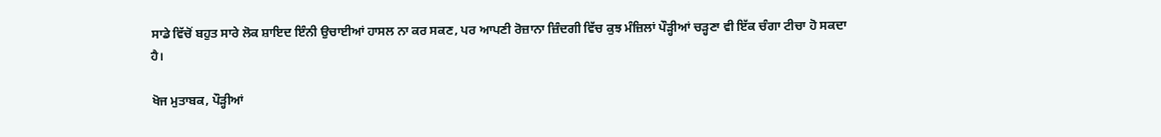ਸਾਡੇ ਵਿੱਚੋਂ ਬਹੁਤ ਸਾਰੇ ਲੋਕ ਸ਼ਾਇਦ ਇੰਨੀ ਉਚਾਈਆਂ ਹਾਸਲ ਨਾ ਕਰ ਸਕਣ, ਪਰ ਆਪਣੀ ਰੋਜ਼ਾਨਾ ਜ਼ਿੰਦਗੀ ਵਿੱਚ ਕੁਝ ਮੰਜ਼ਿਲਾਂ ਪੌੜ੍ਹੀਆਂ ਚੜ੍ਹਣਾ ਵੀ ਇੱਕ ਚੰਗਾ ਟੀਚਾ ਹੋ ਸਕਦਾ ਹੈ।

ਖੋਜ ਮੁਤਾਬਕ, ਪੌੜ੍ਹੀਆਂ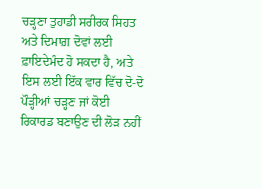ਚੜ੍ਹਣਾ ਤੁਹਾਡੀ ਸਰੀਰਕ ਸਿਹਤ ਅਤੇ ਦਿਮਾਗ਼ ਦੋਵਾਂ ਲਈ ਫ਼ਾਇਦੇਮੰਦ ਹੋ ਸਕਦਾ ਹੈ, ਅਤੇ ਇਸ ਲਈ ਇੱਕ ਵਾਰ ਵਿੱਚ ਦੋ-ਦੋ ਪੌੜ੍ਹੀਆਂ ਚੜ੍ਹਣ ਜਾਂ ਕੋਈ ਰਿਕਾਰਡ ਬਣਾਉਣ ਦੀ ਲੋੜ ਨਹੀਂ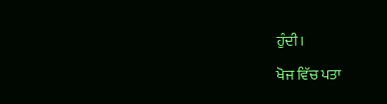ਹੁੰਦੀ।

ਖੋਜ ਵਿੱਚ ਪਤਾ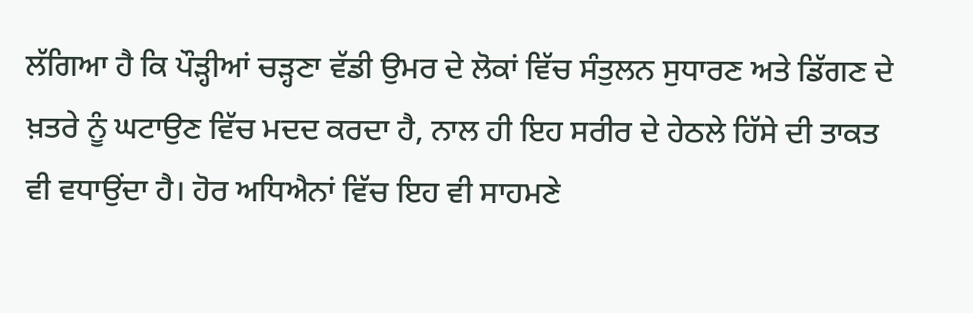ਲੱਗਿਆ ਹੈ ਕਿ ਪੌੜ੍ਹੀਆਂ ਚੜ੍ਹਣਾ ਵੱਡੀ ਉਮਰ ਦੇ ਲੋਕਾਂ ਵਿੱਚ ਸੰਤੁਲਨ ਸੁਧਾਰਣ ਅਤੇ ਡਿੱਗਣ ਦੇ ਖ਼ਤਰੇ ਨੂੰ ਘਟਾਉਣ ਵਿੱਚ ਮਦਦ ਕਰਦਾ ਹੈ, ਨਾਲ ਹੀ ਇਹ ਸਰੀਰ ਦੇ ਹੇਠਲੇ ਹਿੱਸੇ ਦੀ ਤਾਕਤ ਵੀ ਵਧਾਉਂਦਾ ਹੈ। ਹੋਰ ਅਧਿਐਨਾਂ ਵਿੱਚ ਇਹ ਵੀ ਸਾਹਮਣੇ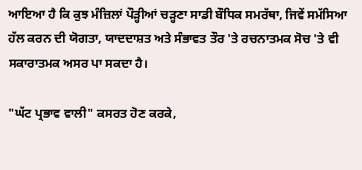ਆਇਆ ਹੈ ਕਿ ਕੁਝ ਮੰਜ਼ਿਲਾਂ ਪੌੜ੍ਹੀਆਂ ਚੜ੍ਹਣਾ ਸਾਡੀ ਬੌਧਿਕ ਸਮਰੱਥਾ, ਜਿਵੇਂ ਸਮੱਸਿਆ ਹੱਲ ਕਰਨ ਦੀ ਯੋਗਤਾ, ਯਾਦਦਾਸ਼ਤ ਅਤੇ ਸੰਭਾਵਤ ਤੌਰ 'ਤੇ ਰਚਨਾਤਮਕ ਸੋਚ 'ਤੇ ਵੀ ਸਕਾਰਾਤਮਕ ਅਸਰ ਪਾ ਸਕਦਾ ਹੈ।

"ਘੱਟ ਪ੍ਰਭਾਵ ਵਾਲੀ" ਕਸਰਤ ਹੋਣ ਕਰਕੇ,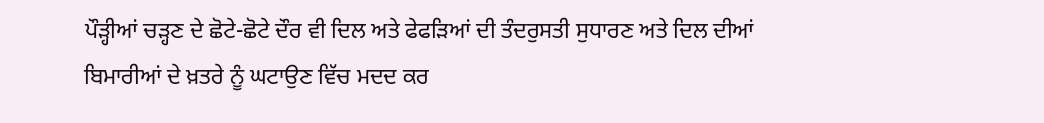ਪੌੜ੍ਹੀਆਂ ਚੜ੍ਹਣ ਦੇ ਛੋਟੇ-ਛੋਟੇ ਦੌਰ ਵੀ ਦਿਲ ਅਤੇ ਫੇਫੜਿਆਂ ਦੀ ਤੰਦਰੁਸਤੀ ਸੁਧਾਰਣ ਅਤੇ ਦਿਲ ਦੀਆਂ ਬਿਮਾਰੀਆਂ ਦੇ ਖ਼ਤਰੇ ਨੂੰ ਘਟਾਉਣ ਵਿੱਚ ਮਦਦ ਕਰ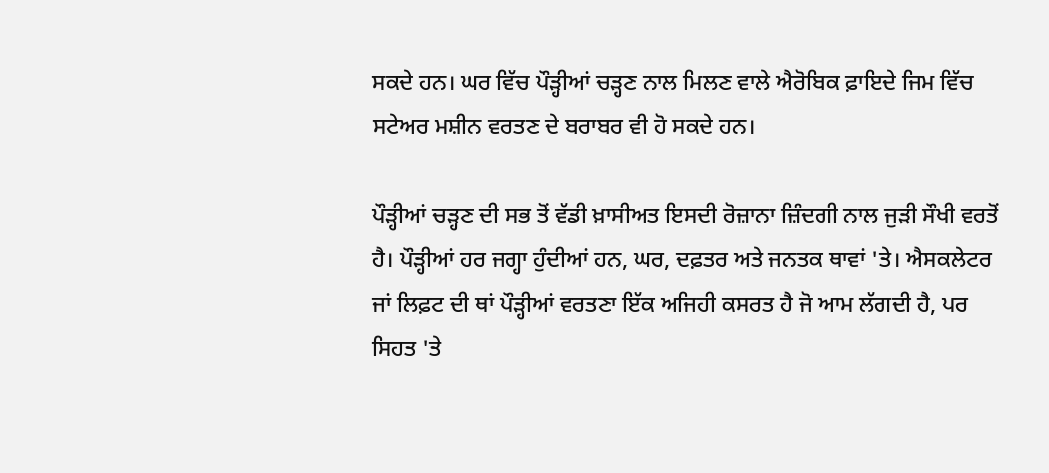ਸਕਦੇ ਹਨ। ਘਰ ਵਿੱਚ ਪੌੜ੍ਹੀਆਂ ਚੜ੍ਹਣ ਨਾਲ ਮਿਲਣ ਵਾਲੇ ਐਰੋਬਿਕ ਫ਼ਾਇਦੇ ਜਿਮ ਵਿੱਚ ਸਟੇਅਰ ਮਸ਼ੀਨ ਵਰਤਣ ਦੇ ਬਰਾਬਰ ਵੀ ਹੋ ਸਕਦੇ ਹਨ।

ਪੌੜ੍ਹੀਆਂ ਚੜ੍ਹਣ ਦੀ ਸਭ ਤੋਂ ਵੱਡੀ ਖ਼ਾਸੀਅਤ ਇਸਦੀ ਰੋਜ਼ਾਨਾ ਜ਼ਿੰਦਗੀ ਨਾਲ ਜੁੜੀ ਸੌਖੀ ਵਰਤੋਂ ਹੈ। ਪੌੜ੍ਹੀਆਂ ਹਰ ਜਗ੍ਹਾ ਹੁੰਦੀਆਂ ਹਨ, ਘਰ, ਦਫ਼ਤਰ ਅਤੇ ਜਨਤਕ ਥਾਵਾਂ 'ਤੇ। ਐਸਕਲੇਟਰ ਜਾਂ ਲਿਫ਼ਟ ਦੀ ਥਾਂ ਪੌੜ੍ਹੀਆਂ ਵਰਤਣਾ ਇੱਕ ਅਜਿਹੀ ਕਸਰਤ ਹੈ ਜੋ ਆਮ ਲੱਗਦੀ ਹੈ, ਪਰ ਸਿਹਤ 'ਤੇ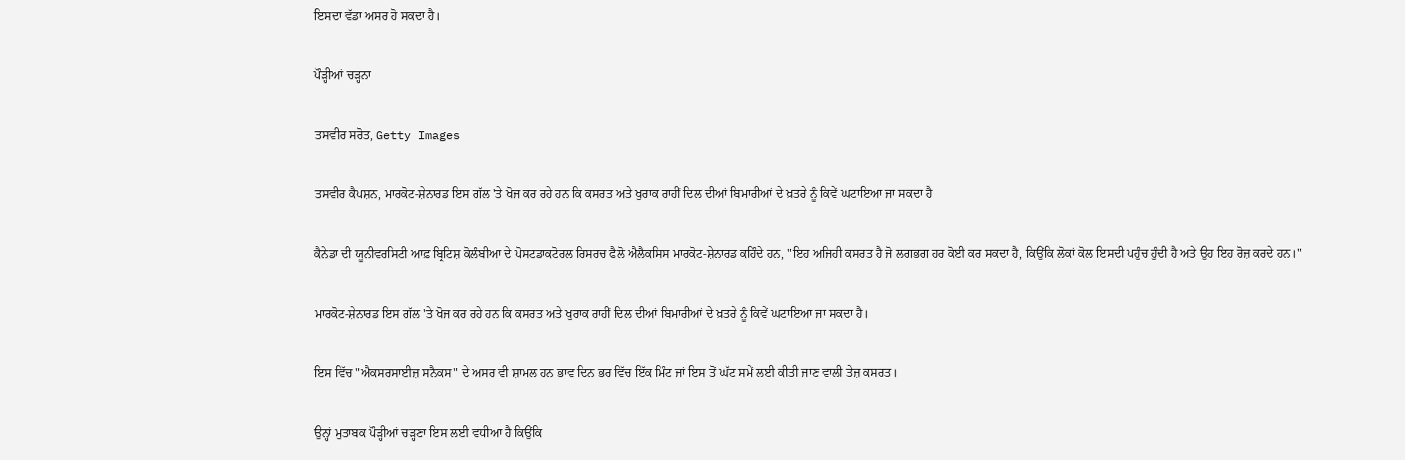ਇਸਦਾ ਵੱਡਾ ਅਸਰ ਹੋ ਸਕਦਾ ਹੈ।

ਪੌੜ੍ਹੀਆਂ ਚੜ੍ਹਨਾ

ਤਸਵੀਰ ਸਰੋਤ, Getty Images

ਤਸਵੀਰ ਕੈਪਸ਼ਨ, ਮਾਰਕੋਟ-ਸ਼ੇਨਾਰਡ ਇਸ ਗੱਲ 'ਤੇ ਖੋਜ ਕਰ ਰਹੇ ਹਨ ਕਿ ਕਸਰਤ ਅਤੇ ਖੁਰਾਕ ਰਾਹੀਂ ਦਿਲ ਦੀਆਂ ਬਿਮਾਰੀਆਂ ਦੇ ਖ਼ਤਰੇ ਨੂੰ ਕਿਵੇਂ ਘਟਾਇਆ ਜਾ ਸਕਦਾ ਹੈ

ਕੈਨੇਡਾ ਦੀ ਯੂਨੀਵਰਸਿਟੀ ਆਫ਼ ਬ੍ਰਿਟਿਸ਼ ਕੋਲੰਬੀਆ ਦੇ ਪੋਸਟਡਾਕਟੋਰਲ ਰਿਸਰਚ ਫੈਲੋ ਐਲੈਕਸਿਸ ਮਾਰਕੋਟ-ਸ਼ੇਨਾਰਡ ਕਹਿੰਦੇ ਹਨ, "ਇਹ ਅਜਿਹੀ ਕਸਰਤ ਹੈ ਜੋ ਲਗਭਗ ਹਰ ਕੋਈ ਕਰ ਸਕਦਾ ਹੈ, ਕਿਉਂਕਿ ਲੋਕਾਂ ਕੋਲ ਇਸਦੀ ਪਹੁੰਚ ਹੁੰਦੀ ਹੈ ਅਤੇ ਉਹ ਇਹ ਰੋਜ਼ ਕਰਦੇ ਹਨ।"

ਮਾਰਕੋਟ-ਸ਼ੇਨਾਰਡ ਇਸ ਗੱਲ 'ਤੇ ਖੋਜ ਕਰ ਰਹੇ ਹਨ ਕਿ ਕਸਰਤ ਅਤੇ ਖੁਰਾਕ ਰਾਹੀਂ ਦਿਲ ਦੀਆਂ ਬਿਮਾਰੀਆਂ ਦੇ ਖ਼ਤਰੇ ਨੂੰ ਕਿਵੇਂ ਘਟਾਇਆ ਜਾ ਸਕਦਾ ਹੈ।

ਇਸ ਵਿੱਚ "ਐਕਸਰਸਾਈਜ਼ ਸਨੈਕਸ" ਦੇ ਅਸਰ ਵੀ ਸ਼ਾਮਲ ਹਨ ਭਾਵ ਦਿਨ ਭਰ ਵਿੱਚ ਇੱਕ ਮਿੰਟ ਜਾਂ ਇਸ ਤੋਂ ਘੱਟ ਸਮੇਂ ਲਈ ਕੀਤੀ ਜਾਣ ਵਾਲੀ ਤੇਜ਼ ਕਸਰਤ।

ਉਨ੍ਹਾਂ ਮੁਤਾਬਕ ਪੌੜ੍ਹੀਆਂ ਚੜ੍ਹਣਾ ਇਸ ਲਈ ਵਧੀਆ ਹੈ ਕਿਉਂਕਿ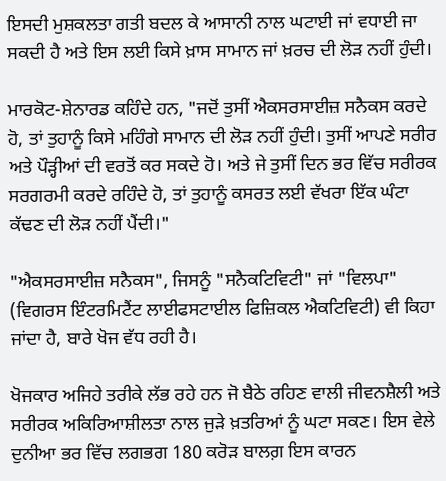ਇਸਦੀ ਮੁਸ਼ਕਲਤਾ ਗਤੀ ਬਦਲ ਕੇ ਆਸਾਨੀ ਨਾਲ ਘਟਾਈ ਜਾਂ ਵਧਾਈ ਜਾ ਸਕਦੀ ਹੈ ਅਤੇ ਇਸ ਲਈ ਕਿਸੇ ਖ਼ਾਸ ਸਾਮਾਨ ਜਾਂ ਖ਼ਰਚ ਦੀ ਲੋੜ ਨਹੀਂ ਹੁੰਦੀ।

ਮਾਰਕੋਟ-ਸ਼ੇਨਾਰਡ ਕਹਿੰਦੇ ਹਨ, "ਜਦੋਂ ਤੁਸੀਂ ਐਕਸਰਸਾਈਜ਼ ਸਨੈਕਸ ਕਰਦੇ ਹੋ, ਤਾਂ ਤੁਹਾਨੂੰ ਕਿਸੇ ਮਹਿੰਗੇ ਸਾਮਾਨ ਦੀ ਲੋੜ ਨਹੀਂ ਹੁੰਦੀ। ਤੁਸੀਂ ਆਪਣੇ ਸਰੀਰ ਅਤੇ ਪੌੜ੍ਹੀਆਂ ਦੀ ਵਰਤੋਂ ਕਰ ਸਕਦੇ ਹੋ। ਅਤੇ ਜੇ ਤੁਸੀਂ ਦਿਨ ਭਰ ਵਿੱਚ ਸਰੀਰਕ ਸਰਗਰਮੀ ਕਰਦੇ ਰਹਿੰਦੇ ਹੋ, ਤਾਂ ਤੁਹਾਨੂੰ ਕਸਰਤ ਲਈ ਵੱਖਰਾ ਇੱਕ ਘੰਟਾ ਕੱਢਣ ਦੀ ਲੋੜ ਨਹੀਂ ਪੈਂਦੀ।"

"ਐਕਸਰਸਾਈਜ਼ ਸਨੈਕਸ", ਜਿਸਨੂੰ "ਸਨੈਕਟਿਵਿਟੀ" ਜਾਂ "ਵਿਲਪਾ" (ਵਿਗਰਸ ਇੰਟਰਮਿਟੈਂਟ ਲਾਈਫਸਟਾਈਲ ਫਿਜ਼ਿਕਲ ਐਕਟਿਵਿਟੀ) ਵੀ ਕਿਹਾ ਜਾਂਦਾ ਹੈ, ਬਾਰੇ ਖੋਜ ਵੱਧ ਰਹੀ ਹੈ।

ਖੋਜਕਾਰ ਅਜਿਹੇ ਤਰੀਕੇ ਲੱਭ ਰਹੇ ਹਨ ਜੋ ਬੈਠੇ ਰਹਿਣ ਵਾਲੀ ਜੀਵਨਸ਼ੈਲੀ ਅਤੇ ਸਰੀਰਕ ਅਕਿਰਿਆਸ਼ੀਲਤਾ ਨਾਲ ਜੁੜੇ ਖ਼ਤਰਿਆਂ ਨੂੰ ਘਟਾ ਸਕਣ। ਇਸ ਵੇਲੇ ਦੁਨੀਆ ਭਰ ਵਿੱਚ ਲਗਭਗ 180 ਕਰੋੜ ਬਾਲਗ਼ ਇਸ ਕਾਰਨ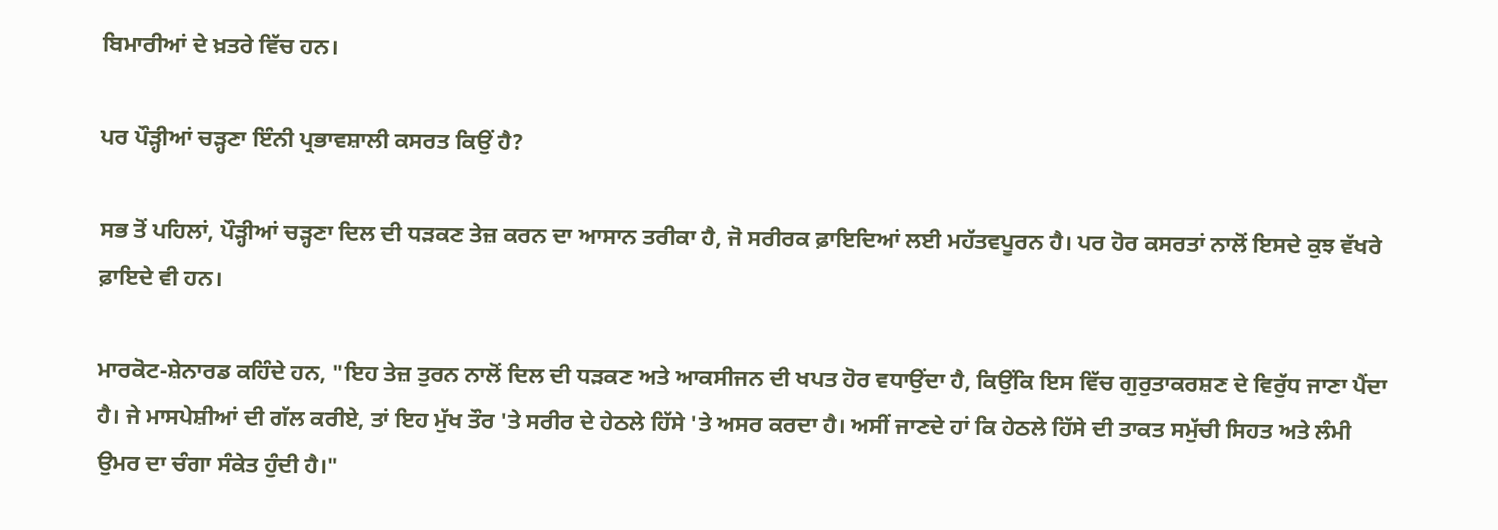ਬਿਮਾਰੀਆਂ ਦੇ ਖ਼ਤਰੇ ਵਿੱਚ ਹਨ।

ਪਰ ਪੌੜ੍ਹੀਆਂ ਚੜ੍ਹਣਾ ਇੰਨੀ ਪ੍ਰਭਾਵਸ਼ਾਲੀ ਕਸਰਤ ਕਿਉਂ ਹੈ?

ਸਭ ਤੋਂ ਪਹਿਲਾਂ, ਪੌੜ੍ਹੀਆਂ ਚੜ੍ਹਣਾ ਦਿਲ ਦੀ ਧੜਕਣ ਤੇਜ਼ ਕਰਨ ਦਾ ਆਸਾਨ ਤਰੀਕਾ ਹੈ, ਜੋ ਸਰੀਰਕ ਫ਼ਾਇਦਿਆਂ ਲਈ ਮਹੱਤਵਪੂਰਨ ਹੈ। ਪਰ ਹੋਰ ਕਸਰਤਾਂ ਨਾਲੋਂ ਇਸਦੇ ਕੁਝ ਵੱਖਰੇ ਫ਼ਾਇਦੇ ਵੀ ਹਨ।

ਮਾਰਕੋਟ-ਸ਼ੇਨਾਰਡ ਕਹਿੰਦੇ ਹਨ, "ਇਹ ਤੇਜ਼ ਤੁਰਨ ਨਾਲੋਂ ਦਿਲ ਦੀ ਧੜਕਣ ਅਤੇ ਆਕਸੀਜਨ ਦੀ ਖਪਤ ਹੋਰ ਵਧਾਉਂਦਾ ਹੈ, ਕਿਉਂਕਿ ਇਸ ਵਿੱਚ ਗੁਰੁਤਾਕਰਸ਼ਣ ਦੇ ਵਿਰੁੱਧ ਜਾਣਾ ਪੈਂਦਾ ਹੈ। ਜੇ ਮਾਸਪੇਸ਼ੀਆਂ ਦੀ ਗੱਲ ਕਰੀਏ, ਤਾਂ ਇਹ ਮੁੱਖ ਤੌਰ 'ਤੇ ਸਰੀਰ ਦੇ ਹੇਠਲੇ ਹਿੱਸੇ 'ਤੇ ਅਸਰ ਕਰਦਾ ਹੈ। ਅਸੀਂ ਜਾਣਦੇ ਹਾਂ ਕਿ ਹੇਠਲੇ ਹਿੱਸੇ ਦੀ ਤਾਕਤ ਸਮੁੱਚੀ ਸਿਹਤ ਅਤੇ ਲੰਮੀ ਉਮਰ ਦਾ ਚੰਗਾ ਸੰਕੇਤ ਹੁੰਦੀ ਹੈ।"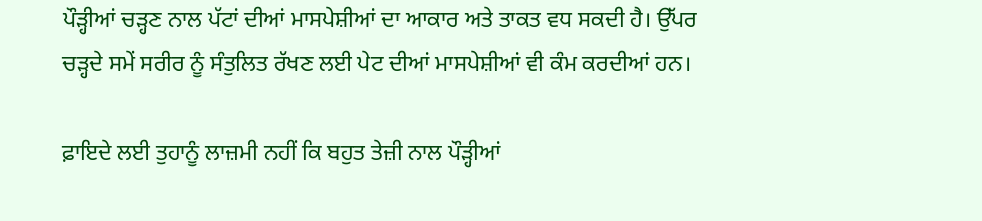ਪੌੜ੍ਹੀਆਂ ਚੜ੍ਹਣ ਨਾਲ ਪੱਟਾਂ ਦੀਆਂ ਮਾਸਪੇਸ਼ੀਆਂ ਦਾ ਆਕਾਰ ਅਤੇ ਤਾਕਤ ਵਧ ਸਕਦੀ ਹੈ। ਉੱਪਰ ਚੜ੍ਹਦੇ ਸਮੇਂ ਸਰੀਰ ਨੂੰ ਸੰਤੁਲਿਤ ਰੱਖਣ ਲਈ ਪੇਟ ਦੀਆਂ ਮਾਸਪੇਸ਼ੀਆਂ ਵੀ ਕੰਮ ਕਰਦੀਆਂ ਹਨ।

ਫ਼ਾਇਦੇ ਲਈ ਤੁਹਾਨੂੰ ਲਾਜ਼ਮੀ ਨਹੀਂ ਕਿ ਬਹੁਤ ਤੇਜ਼ੀ ਨਾਲ ਪੌੜ੍ਹੀਆਂ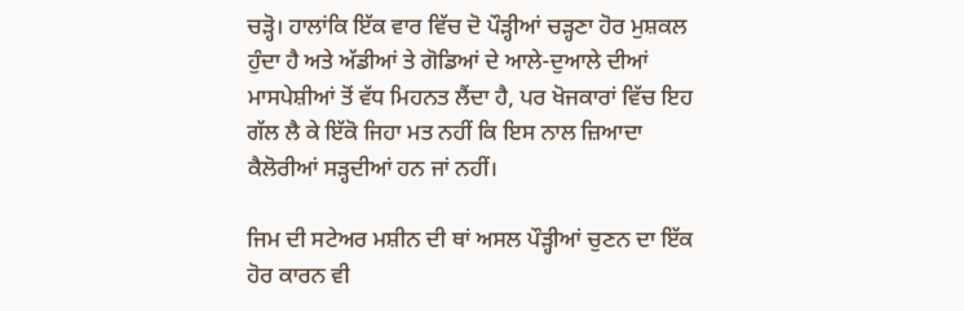ਚੜ੍ਹੋ। ਹਾਲਾਂਕਿ ਇੱਕ ਵਾਰ ਵਿੱਚ ਦੋ ਪੌੜ੍ਹੀਆਂ ਚੜ੍ਹਣਾ ਹੋਰ ਮੁਸ਼ਕਲ ਹੁੰਦਾ ਹੈ ਅਤੇ ਅੱਡੀਆਂ ਤੇ ਗੋਡਿਆਂ ਦੇ ਆਲੇ-ਦੁਆਲੇ ਦੀਆਂ ਮਾਸਪੇਸ਼ੀਆਂ ਤੋਂ ਵੱਧ ਮਿਹਨਤ ਲੈਂਦਾ ਹੈ, ਪਰ ਖੋਜਕਾਰਾਂ ਵਿੱਚ ਇਹ ਗੱਲ ਲੈ ਕੇ ਇੱਕੋ ਜਿਹਾ ਮਤ ਨਹੀਂ ਕਿ ਇਸ ਨਾਲ ਜ਼ਿਆਦਾ ਕੈਲੋਰੀਆਂ ਸੜ੍ਹਦੀਆਂ ਹਨ ਜਾਂ ਨਹੀਂ।

ਜਿਮ ਦੀ ਸਟੇਅਰ ਮਸ਼ੀਨ ਦੀ ਥਾਂ ਅਸਲ ਪੌੜ੍ਹੀਆਂ ਚੁਣਨ ਦਾ ਇੱਕ ਹੋਰ ਕਾਰਨ ਵੀ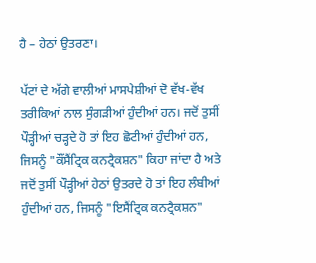ਹੈ – ਹੇਠਾਂ ਉਤਰਣਾ।

ਪੱਟਾਂ ਦੇ ਅੱਗੇ ਵਾਲੀਆਂ ਮਾਸਪੇਸ਼ੀਆਂ ਦੋ ਵੱਖ-ਵੱਖ ਤਰੀਕਿਆਂ ਨਾਲ ਸੁੰਗੜੀਆਂ ਹੁੰਦੀਆਂ ਹਨ। ਜਦੋਂ ਤੁਸੀਂ ਪੌੜ੍ਹੀਆਂ ਚੜ੍ਹਦੇ ਹੋ ਤਾਂ ਇਹ ਛੋਟੀਆਂ ਹੁੰਦੀਆਂ ਹਨ, ਜਿਸਨੂੰ "ਕੌਂਸੈਂਟ੍ਰਿਕ ਕਨਟ੍ਰੈਕਸ਼ਨ" ਕਿਹਾ ਜਾਂਦਾ ਹੈ ਅਤੇ ਜਦੋਂ ਤੁਸੀਂ ਪੌੜ੍ਹੀਆਂ ਹੇਠਾਂ ਉਤਰਦੇ ਹੋ ਤਾਂ ਇਹ ਲੰਬੀਆਂ ਹੁੰਦੀਆਂ ਹਨ, ਜਿਸਨੂੰ "ਇਸੈਂਟ੍ਰਿਕ ਕਨਟ੍ਰੈਕਸ਼ਨ"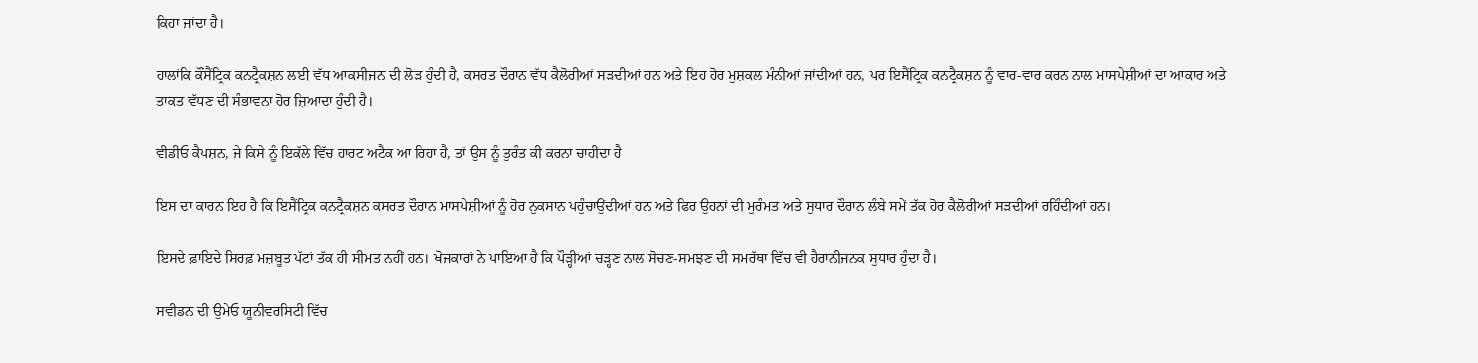ਕਿਹਾ ਜਾਂਦਾ ਹੈ।

ਹਾਲਾਂਕਿ ਕੌਂਸੈਂਟ੍ਰਿਕ ਕਨਟ੍ਰੈਕਸ਼ਨ ਲਈ ਵੱਧ ਆਕਸੀਜਨ ਦੀ ਲੋੜ ਹੁੰਦੀ ਹੈ, ਕਸਰਤ ਦੌਰਾਨ ਵੱਧ ਕੈਲੋਰੀਆਂ ਸੜਦੀਆਂ ਹਨ ਅਤੇ ਇਹ ਹੋਰ ਮੁਸ਼ਕਲ ਮੰਨੀਆਂ ਜਾਂਦੀਆਂ ਹਨ, ਪਰ ਇਸੈਂਟ੍ਰਿਕ ਕਨਟ੍ਰੈਕਸ਼ਨ ਨੂੰ ਵਾਰ-ਵਾਰ ਕਰਨ ਨਾਲ ਮਾਸਪੇਸ਼ੀਆਂ ਦਾ ਆਕਾਰ ਅਤੇ ਤਾਕਤ ਵੱਧਣ ਦੀ ਸੰਭਾਵਨਾ ਹੋਰ ਜ਼ਿਆਦਾ ਹੁੰਦੀ ਹੈ।

ਵੀਡੀਓ ਕੈਪਸ਼ਨ, ਜੇ ਕਿਸੇ ਨੂੰ ਇਕੱਲੇ ਵਿੱਚ ਹਾਰਟ ਅਟੈਕ ਆ ਰਿਹਾ ਹੈ, ਤਾਂ ਉਸ ਨੂੰ ਤੁਰੰਤ ਕੀ ਕਰਨਾ ਚਾਹੀਦਾ ਹੈ

ਇਸ ਦਾ ਕਾਰਨ ਇਹ ਹੈ ਕਿ ਇਸੈਂਟ੍ਰਿਕ ਕਨਟ੍ਰੈਕਸ਼ਨ ਕਸਰਤ ਦੌਰਾਨ ਮਾਸਪੇਸ਼ੀਆਂ ਨੂੰ ਹੋਰ ਨੁਕਸਾਨ ਪਹੁੰਚਾਉਂਦੀਆਂ ਹਨ ਅਤੇ ਫਿਰ ਉਹਨਾਂ ਦੀ ਮੁਰੰਮਤ ਅਤੇ ਸੁਧਾਰ ਦੌਰਾਨ ਲੰਬੇ ਸਮੇਂ ਤੱਕ ਹੋਰ ਕੈਲੋਰੀਆਂ ਸੜਦੀਆਂ ਰਹਿੰਦੀਆਂ ਹਨ।

ਇਸਦੇ ਫ਼ਾਇਦੇ ਸਿਰਫ਼ ਮਜ਼ਬੂਤ ਪੱਟਾਂ ਤੱਕ ਹੀ ਸੀਮਤ ਨਹੀਂ ਹਨ। ਖੋਜਕਾਰਾਂ ਨੇ ਪਾਇਆ ਹੈ ਕਿ ਪੌੜ੍ਹੀਆਂ ਚੜ੍ਹਣ ਨਾਲ ਸੋਚਣ-ਸਮਝਣ ਦੀ ਸਮਰੱਥਾ ਵਿੱਚ ਵੀ ਹੈਰਾਨੀਜਨਕ ਸੁਧਾਰ ਹੁੰਦਾ ਹੈ।

ਸਵੀਡਨ ਦੀ ਉਮੇਓ ਯੂਨੀਵਰਸਿਟੀ ਵਿੱਚ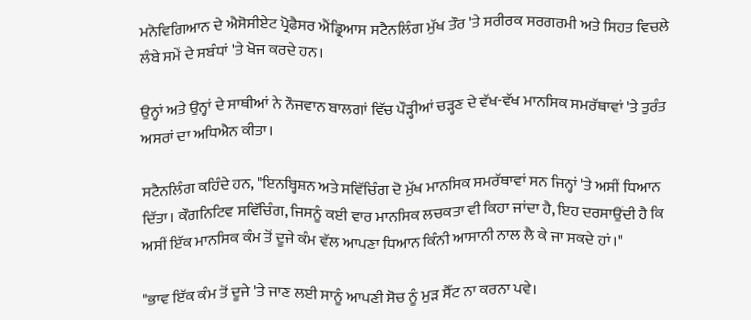ਮਨੋਵਿਗਿਆਨ ਦੇ ਐਸੋਸੀਏਟ ਪ੍ਰੋਫੈਸਰ ਐਂਡ੍ਰਿਆਸ ਸਟੈਨਲਿੰਗ ਮੁੱਖ ਤੌਰ 'ਤੇ ਸਰੀਰਕ ਸਰਗਰਮੀ ਅਤੇ ਸਿਹਤ ਵਿਚਲੇ ਲੰਬੇ ਸਮੇਂ ਦੇ ਸਬੰਧਾਂ 'ਤੇ ਖੋਜ ਕਰਦੇ ਹਨ।

ਉਨ੍ਹਾਂ ਅਤੇ ਉਨ੍ਹਾਂ ਦੇ ਸਾਥੀਆਂ ਨੇ ਨੌਜਵਾਨ ਬਾਲਗਾਂ ਵਿੱਚ ਪੌੜ੍ਹੀਆਂ ਚੜ੍ਹਣ ਦੇ ਵੱਖ-ਵੱਖ ਮਾਨਸਿਕ ਸਮਰੱਥਾਵਾਂ 'ਤੇ ਤੁਰੰਤ ਅਸਰਾਂ ਦਾ ਅਧਿਐਨ ਕੀਤਾ।

ਸਟੈਨਲਿੰਗ ਕਹਿੰਦੇ ਹਨ, "ਇਨਬ੍ਹਿਸ਼ਨ ਅਤੇ ਸਵਿੱਚਿੰਗ ਦੋ ਮੁੱਖ ਮਾਨਸਿਕ ਸਮਰੱਥਾਵਾਂ ਸਨ ਜਿਨ੍ਹਾਂ 'ਤੇ ਅਸੀਂ ਧਿਆਨ ਦਿੱਤਾ। ਕੌਗਨਿਟਿਵ ਸਵਿੱਚਿੰਗ, ਜਿਸਨੂੰ ਕਈ ਵਾਰ ਮਾਨਸਿਕ ਲਚਕਤਾ ਵੀ ਕਿਹਾ ਜਾਂਦਾ ਹੈ, ਇਹ ਦਰਸਾਉਂਦੀ ਹੈ ਕਿ ਅਸੀਂ ਇੱਕ ਮਾਨਸਿਕ ਕੰਮ ਤੋਂ ਦੂਜੇ ਕੰਮ ਵੱਲ ਆਪਣਾ ਧਿਆਨ ਕਿੰਨੀ ਆਸਾਨੀ ਨਾਲ ਲੈ ਕੇ ਜਾ ਸਕਦੇ ਹਾਂ।"

"ਭਾਵ ਇੱਕ ਕੰਮ ਤੋਂ ਦੂਜੇ 'ਤੇ ਜਾਣ ਲਈ ਸਾਨੂੰ ਆਪਣੀ ਸੋਚ ਨੂੰ ਮੁੜ ਸੈੱਟ ਨਾ ਕਰਨਾ ਪਵੇ।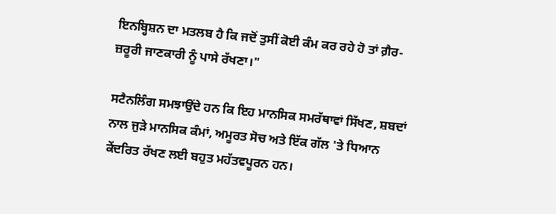ਇਨਬ੍ਹਿਸ਼ਨ ਦਾ ਮਤਲਬ ਹੈ ਕਿ ਜਦੋਂ ਤੁਸੀਂ ਕੋਈ ਕੰਮ ਕਰ ਰਹੇ ਹੋ ਤਾਂ ਗ਼ੈਰ-ਜ਼ਰੂਰੀ ਜਾਣਕਾਰੀ ਨੂੰ ਪਾਸੇ ਰੱਖਣਾ।"

ਸਟੈਨਲਿੰਗ ਸਮਝਾਉਂਦੇ ਹਨ ਕਿ ਇਹ ਮਾਨਸਿਕ ਸਮਰੱਥਾਵਾਂ ਸਿੱਖਣ, ਸ਼ਬਦਾਂ ਨਾਲ ਜੁੜੇ ਮਾਨਸਿਕ ਕੰਮਾਂ, ਅਮੂਰਤ ਸੋਚ ਅਤੇ ਇੱਕ ਗੱਲ 'ਤੇ ਧਿਆਨ ਕੇਂਦਰਿਤ ਰੱਖਣ ਲਈ ਬਹੁਤ ਮਹੱਤਵਪੂਰਨ ਹਨ।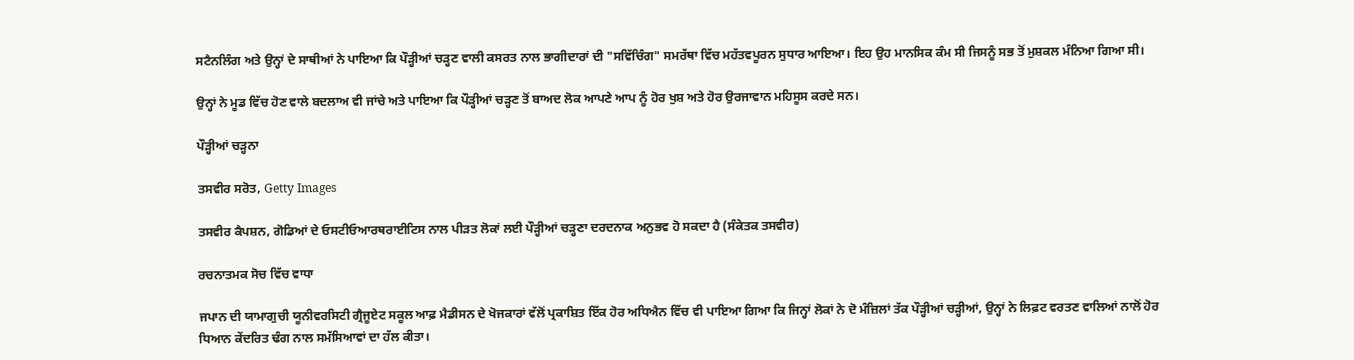ਸਟੈਨਲਿੰਗ ਅਤੇ ਉਨ੍ਹਾਂ ਦੇ ਸਾਥੀਆਂ ਨੇ ਪਾਇਆ ਕਿ ਪੌੜ੍ਹੀਆਂ ਚੜ੍ਹਣ ਵਾਲੀ ਕਸਰਤ ਨਾਲ ਭਾਗੀਦਾਰਾਂ ਦੀ "ਸਵਿੱਚਿੰਗ" ਸਮਰੱਥਾ ਵਿੱਚ ਮਹੱਤਵਪੂਰਨ ਸੁਧਾਰ ਆਇਆ। ਇਹ ਉਹ ਮਾਨਸਿਕ ਕੰਮ ਸੀ ਜਿਸਨੂੰ ਸਭ ਤੋਂ ਮੁਸ਼ਕਲ ਮੰਨਿਆ ਗਿਆ ਸੀ।

ਉਨ੍ਹਾਂ ਨੇ ਮੂਡ ਵਿੱਚ ਹੋਣ ਵਾਲੇ ਬਦਲਾਅ ਵੀ ਜਾਂਚੇ ਅਤੇ ਪਾਇਆ ਕਿ ਪੌੜ੍ਹੀਆਂ ਚੜ੍ਹਣ ਤੋਂ ਬਾਅਦ ਲੋਕ ਆਪਣੇ ਆਪ ਨੂੰ ਹੋਰ ਖੁਸ਼ ਅਤੇ ਹੋਰ ਉਰਜਾਵਾਨ ਮਹਿਸੂਸ ਕਰਦੇ ਸਨ।

ਪੌੜ੍ਹੀਆਂ ਚੜ੍ਹਨਾ

ਤਸਵੀਰ ਸਰੋਤ, Getty Images

ਤਸਵੀਰ ਕੈਪਸ਼ਨ, ਗੋਡਿਆਂ ਦੇ ਓਸਟੀਓਆਰਥਰਾਈਟਿਸ ਨਾਲ ਪੀੜਤ ਲੋਕਾਂ ਲਈ ਪੌੜ੍ਹੀਆਂ ਚੜ੍ਹਣਾ ਦਰਦਨਾਕ ਅਨੁਭਵ ਹੋ ਸਕਦਾ ਹੈ (ਸੰਕੇਤਕ ਤਸਵੀਰ)

ਰਚਨਾਤਮਕ ਸੋਚ ਵਿੱਚ ਵਾਧਾ

ਜਪਾਨ ਦੀ ਯਾਮਾਗੁਚੀ ਯੂਨੀਵਰਸਿਟੀ ਗ੍ਰੈਜੂਏਟ ਸਕੂਲ ਆਫ਼ ਮੈਡੀਸਨ ਦੇ ਖੋਜਕਾਰਾਂ ਵੱਲੋਂ ਪ੍ਰਕਾਸ਼ਿਤ ਇੱਕ ਹੋਰ ਅਧਿਐਨ ਵਿੱਚ ਵੀ ਪਾਇਆ ਗਿਆ ਕਿ ਜਿਨ੍ਹਾਂ ਲੋਕਾਂ ਨੇ ਦੋ ਮੰਜ਼ਿਲਾਂ ਤੱਕ ਪੌੜ੍ਹੀਆਂ ਚੜ੍ਹੀਆਂ, ਉਨ੍ਹਾਂ ਨੇ ਲਿਫ਼ਟ ਵਰਤਣ ਵਾਲਿਆਂ ਨਾਲੋਂ ਹੋਰ ਧਿਆਨ ਕੇਂਦਰਿਤ ਢੰਗ ਨਾਲ ਸਮੱਸਿਆਵਾਂ ਦਾ ਹੱਲ ਕੀਤਾ।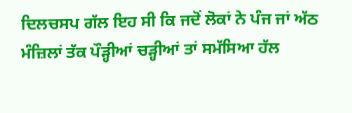ਦਿਲਚਸਪ ਗੱਲ ਇਹ ਸੀ ਕਿ ਜਦੋਂ ਲੋਕਾਂ ਨੇ ਪੰਜ ਜਾਂ ਅੱਠ ਮੰਜ਼ਿਲਾਂ ਤੱਕ ਪੌੜ੍ਹੀਆਂ ਚੜ੍ਹੀਆਂ ਤਾਂ ਸਮੱਸਿਆ ਹੱਲ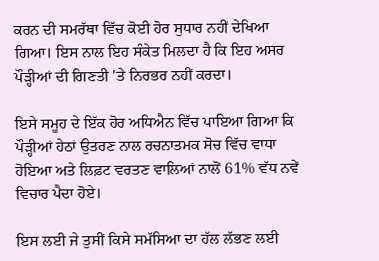ਕਰਨ ਦੀ ਸਮਰੱਥਾ ਵਿੱਚ ਕੋਈ ਹੋਰ ਸੁਧਾਰ ਨਹੀਂ ਦੇਖਿਆ ਗਿਆ। ਇਸ ਨਾਲ ਇਹ ਸੰਕੇਤ ਮਿਲਦਾ ਹੈ ਕਿ ਇਹ ਅਸਰ ਪੌੜ੍ਹੀਆਂ ਦੀ ਗਿਣਤੀ 'ਤੇ ਨਿਰਭਰ ਨਹੀਂ ਕਰਦਾ।

ਇਸੇ ਸਮੂਹ ਦੇ ਇੱਕ ਹੋਰ ਅਧਿਐਨ ਵਿੱਚ ਪਾਇਆ ਗਿਆ ਕਿ ਪੌੜ੍ਹੀਆਂ ਹੇਠਾਂ ਉਤਰਣ ਨਾਲ ਰਚਨਾਤਮਕ ਸੋਚ ਵਿੱਚ ਵਾਧਾ ਹੋਇਆ ਅਤੇ ਲਿਫ਼ਟ ਵਰਤਣ ਵਾਲਿਆਂ ਨਾਲੋਂ 61% ਵੱਧ ਨਵੇਂ ਵਿਚਾਰ ਪੈਦਾ ਹੋਏ।

ਇਸ ਲਈ ਜੇ ਤੁਸੀਂ ਕਿਸੇ ਸਮੱਸਿਆ ਦਾ ਹੱਲ ਲੱਭਣ ਲਈ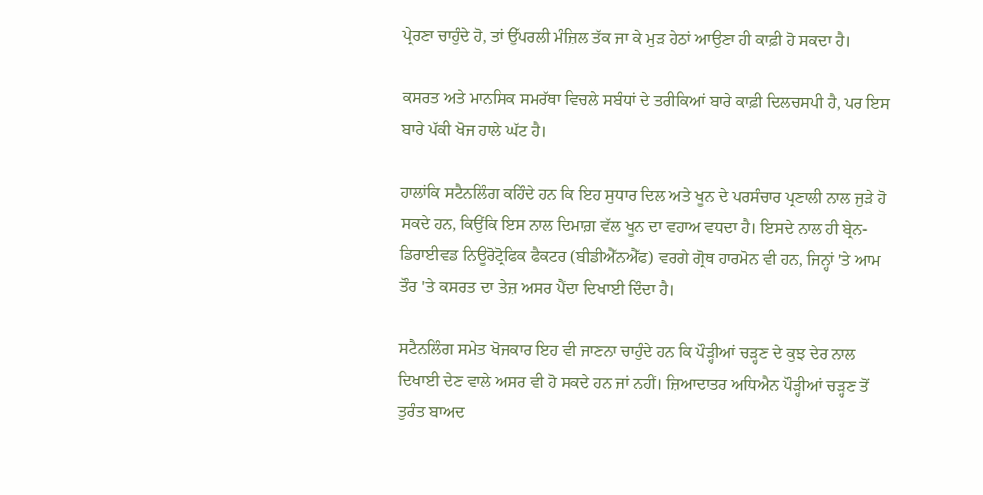ਪ੍ਰੇਰਣਾ ਚਾਹੁੰਦੇ ਹੋ, ਤਾਂ ਉੱਪਰਲੀ ਮੰਜ਼ਿਲ ਤੱਕ ਜਾ ਕੇ ਮੁੜ ਹੇਠਾਂ ਆਉਣਾ ਹੀ ਕਾਫ਼ੀ ਹੋ ਸਕਦਾ ਹੈ।

ਕਸਰਤ ਅਤੇ ਮਾਨਸਿਕ ਸਮਰੱਥਾ ਵਿਚਲੇ ਸਬੰਧਾਂ ਦੇ ਤਰੀਕਿਆਂ ਬਾਰੇ ਕਾਫ਼ੀ ਦਿਲਚਸਪੀ ਹੈ, ਪਰ ਇਸ ਬਾਰੇ ਪੱਕੀ ਖੋਜ ਹਾਲੇ ਘੱਟ ਹੈ।

ਹਾਲਾਂਕਿ ਸਟੈਨਲਿੰਗ ਕਹਿੰਦੇ ਹਨ ਕਿ ਇਹ ਸੁਧਾਰ ਦਿਲ ਅਤੇ ਖੂਨ ਦੇ ਪਰਸੰਚਾਰ ਪ੍ਰਣਾਲੀ ਨਾਲ ਜੁੜੇ ਹੋ ਸਕਦੇ ਹਨ, ਕਿਉਂਕਿ ਇਸ ਨਾਲ ਦਿਮਾਗ਼ ਵੱਲ ਖੂਨ ਦਾ ਵਹਾਅ ਵਧਦਾ ਹੈ। ਇਸਦੇ ਨਾਲ ਹੀ ਬ੍ਰੇਨ-ਡਿਰਾਈਵਡ ਨਿਊਰੋਟ੍ਰੋਫਿਕ ਫੈਕਟਰ (ਬੀਡੀਐੱਨਐੱਫ) ਵਰਗੇ ਗ੍ਰੋਥ ਹਾਰਮੋਨ ਵੀ ਹਨ, ਜਿਨ੍ਹਾਂ 'ਤੇ ਆਮ ਤੌਰ 'ਤੇ ਕਸਰਤ ਦਾ ਤੇਜ਼ ਅਸਰ ਪੈਂਦਾ ਦਿਖਾਈ ਦਿੰਦਾ ਹੈ।

ਸਟੈਨਲਿੰਗ ਸਮੇਤ ਖੋਜਕਾਰ ਇਹ ਵੀ ਜਾਣਨਾ ਚਾਹੁੰਦੇ ਹਨ ਕਿ ਪੌੜ੍ਹੀਆਂ ਚੜ੍ਹਣ ਦੇ ਕੁਝ ਦੇਰ ਨਾਲ ਦਿਖਾਈ ਦੇਣ ਵਾਲੇ ਅਸਰ ਵੀ ਹੋ ਸਕਦੇ ਹਨ ਜਾਂ ਨਹੀਂ। ਜ਼ਿਆਦਾਤਰ ਅਧਿਐਨ ਪੌੜ੍ਹੀਆਂ ਚੜ੍ਹਣ ਤੋਂ ਤੁਰੰਤ ਬਾਅਦ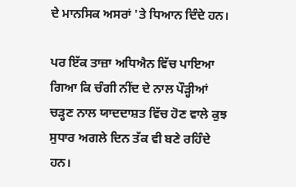ਦੇ ਮਾਨਸਿਕ ਅਸਰਾਂ 'ਤੇ ਧਿਆਨ ਦਿੰਦੇ ਹਨ।

ਪਰ ਇੱਕ ਤਾਜ਼ਾ ਅਧਿਐਨ ਵਿੱਚ ਪਾਇਆ ਗਿਆ ਕਿ ਚੰਗੀ ਨੀਂਦ ਦੇ ਨਾਲ ਪੌੜ੍ਹੀਆਂ ਚੜ੍ਹਣ ਨਾਲ ਯਾਦਦਾਸ਼ਤ ਵਿੱਚ ਹੋਣ ਵਾਲੇ ਕੁਝ ਸੁਧਾਰ ਅਗਲੇ ਦਿਨ ਤੱਕ ਵੀ ਬਣੇ ਰਹਿੰਦੇ ਹਨ।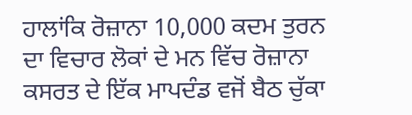ਹਾਲਾਂਕਿ ਰੋਜ਼ਾਨਾ 10,000 ਕਦਮ ਤੁਰਨ ਦਾ ਵਿਚਾਰ ਲੋਕਾਂ ਦੇ ਮਨ ਵਿੱਚ ਰੋਜ਼ਾਨਾ ਕਸਰਤ ਦੇ ਇੱਕ ਮਾਪਦੰਡ ਵਜੋਂ ਬੈਠ ਚੁੱਕਾ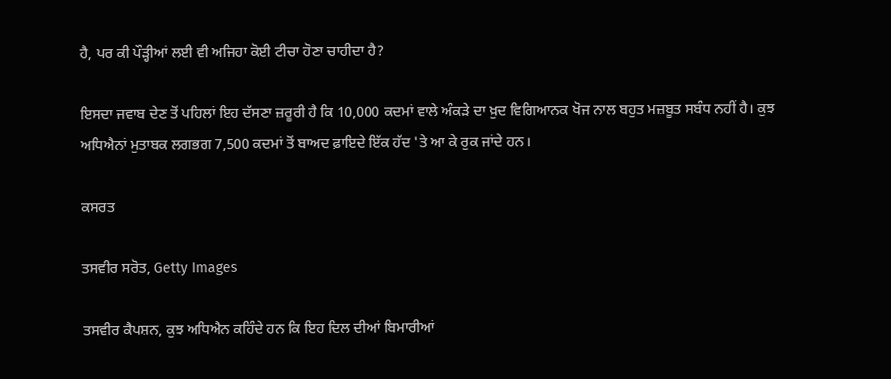ਹੈ, ਪਰ ਕੀ ਪੌੜ੍ਹੀਆਂ ਲਈ ਵੀ ਅਜਿਹਾ ਕੋਈ ਟੀਚਾ ਹੋਣਾ ਚਾਹੀਦਾ ਹੈ?

ਇਸਦਾ ਜਵਾਬ ਦੇਣ ਤੋਂ ਪਹਿਲਾਂ ਇਹ ਦੱਸਣਾ ਜ਼ਰੂਰੀ ਹੈ ਕਿ 10,000 ਕਦਮਾਂ ਵਾਲੇ ਅੰਕੜੇ ਦਾ ਖ਼ੁਦ ਵਿਗਿਆਨਕ ਖੋਜ ਨਾਲ ਬਹੁਤ ਮਜ਼ਬੂਤ ਸਬੰਧ ਨਹੀਂ ਹੈ। ਕੁਝ ਅਧਿਐਨਾਂ ਮੁਤਾਬਕ ਲਗਭਗ 7,500 ਕਦਮਾਂ ਤੋਂ ਬਾਅਦ ਫ਼ਾਇਦੇ ਇੱਕ ਹੱਦ 'ਤੇ ਆ ਕੇ ਰੁਕ ਜਾਂਦੇ ਹਨ।

ਕਸਰਤ

ਤਸਵੀਰ ਸਰੋਤ, Getty Images

ਤਸਵੀਰ ਕੈਪਸ਼ਨ, ਕੁਝ ਅਧਿਐਨ ਕਹਿੰਦੇ ਹਨ ਕਿ ਇਹ ਦਿਲ ਦੀਆਂ ਬਿਮਾਰੀਆਂ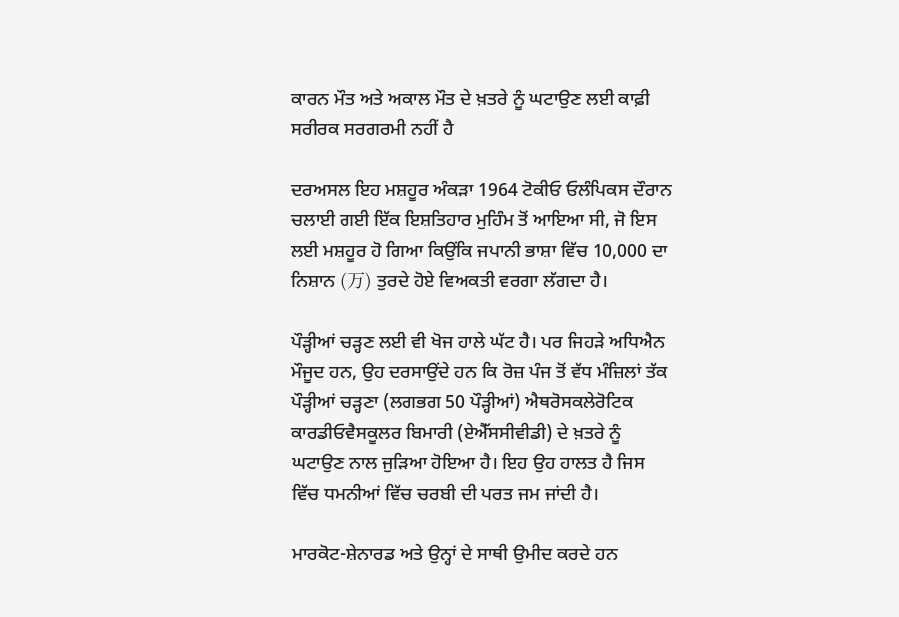ਕਾਰਨ ਮੌਤ ਅਤੇ ਅਕਾਲ ਮੌਤ ਦੇ ਖ਼ਤਰੇ ਨੂੰ ਘਟਾਉਣ ਲਈ ਕਾਫ਼ੀ ਸਰੀਰਕ ਸਰਗਰਮੀ ਨਹੀਂ ਹੈ

ਦਰਅਸਲ ਇਹ ਮਸ਼ਹੂਰ ਅੰਕੜਾ 1964 ਟੋਕੀਓ ਓਲੰਪਿਕਸ ਦੌਰਾਨ ਚਲਾਈ ਗਈ ਇੱਕ ਇਸ਼ਤਿਹਾਰ ਮੁਹਿੰਮ ਤੋਂ ਆਇਆ ਸੀ, ਜੋ ਇਸ ਲਈ ਮਸ਼ਹੂਰ ਹੋ ਗਿਆ ਕਿਉਂਕਿ ਜਪਾਨੀ ਭਾਸ਼ਾ ਵਿੱਚ 10,000 ਦਾ ਨਿਸ਼ਾਨ (万) ਤੁਰਦੇ ਹੋਏ ਵਿਅਕਤੀ ਵਰਗਾ ਲੱਗਦਾ ਹੈ।

ਪੌੜ੍ਹੀਆਂ ਚੜ੍ਹਣ ਲਈ ਵੀ ਖੋਜ ਹਾਲੇ ਘੱਟ ਹੈ। ਪਰ ਜਿਹੜੇ ਅਧਿਐਨ ਮੌਜੂਦ ਹਨ, ਉਹ ਦਰਸਾਉਂਦੇ ਹਨ ਕਿ ਰੋਜ਼ ਪੰਜ ਤੋਂ ਵੱਧ ਮੰਜ਼ਿਲਾਂ ਤੱਕ ਪੌੜ੍ਹੀਆਂ ਚੜ੍ਹਣਾ (ਲਗਭਗ 50 ਪੌੜ੍ਹੀਆਂ) ਐਥਰੋਸਕਲੇਰੋਟਿਕ ਕਾਰਡੀਓਵੈਸਕੂਲਰ ਬਿਮਾਰੀ (ਏਐੱਸਸੀਵੀਡੀ) ਦੇ ਖ਼ਤਰੇ ਨੂੰ ਘਟਾਉਣ ਨਾਲ ਜੁੜਿਆ ਹੋਇਆ ਹੈ। ਇਹ ਉਹ ਹਾਲਤ ਹੈ ਜਿਸ ਵਿੱਚ ਧਮਨੀਆਂ ਵਿੱਚ ਚਰਬੀ ਦੀ ਪਰਤ ਜਮ ਜਾਂਦੀ ਹੈ।

ਮਾਰਕੋਟ-ਸ਼ੇਨਾਰਡ ਅਤੇ ਉਨ੍ਹਾਂ ਦੇ ਸਾਥੀ ਉਮੀਦ ਕਰਦੇ ਹਨ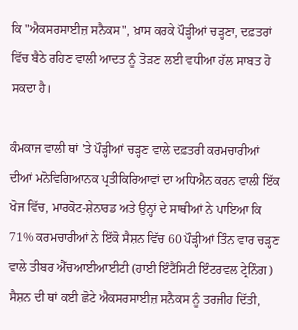ਕਿ "ਐਕਸਰਸਾਈਜ਼ ਸਨੈਕਸ", ਖ਼ਾਸ ਕਰਕੇ ਪੌੜ੍ਹੀਆਂ ਚੜ੍ਹਣਾ, ਦਫ਼ਤਰਾਂ ਵਿੱਚ ਬੈਠੇ ਰਹਿਣ ਵਾਲੀ ਆਦਤ ਨੂੰ ਤੋੜਣ ਲਈ ਵਧੀਆ ਹੱਲ ਸਾਬਤ ਹੋ ਸਕਦਾ ਹੈ।

ਕੰਮਕਾਜ ਵਾਲੀ ਥਾਂ 'ਤੇ ਪੌੜ੍ਹੀਆਂ ਚੜ੍ਹਣ ਵਾਲੇ ਦਫ਼ਤਰੀ ਕਰਮਚਾਰੀਆਂ ਦੀਆਂ ਮਨੋਵਿਗਿਆਨਕ ਪ੍ਰਤੀਕਿਰਿਆਵਾਂ ਦਾ ਅਧਿਐਨ ਕਰਨ ਵਾਲੀ ਇੱਕ ਖੋਜ ਵਿੱਚ, ਮਾਰਕੋਟ-ਸ਼ੇਨਾਰਡ ਅਤੇ ਉਨ੍ਹਾਂ ਦੇ ਸਾਥੀਆਂ ਨੇ ਪਾਇਆ ਕਿ 71% ਕਰਮਚਾਰੀਆਂ ਨੇ ਇੱਕੋ ਸੈਸ਼ਨ ਵਿੱਚ 60 ਪੌੜ੍ਹੀਆਂ ਤਿੰਨ ਵਾਰ ਚੜ੍ਹਣ ਵਾਲੇ ਤੀਬਰ ਐੱਚਆਈਆਈਟੀ (ਹਾਈ ਇੰਟੈਂਸਿਟੀ ਇੰਟਰਵਲ ਟ੍ਰੇਨਿੰਗ) ਸੈਸ਼ਨ ਦੀ ਥਾਂ ਕਈ ਛੋਟੇ ਐਕਸਰਸਾਈਜ਼ ਸਨੈਕਸ ਨੂੰ ਤਰਜੀਹ ਦਿੱਤੀ,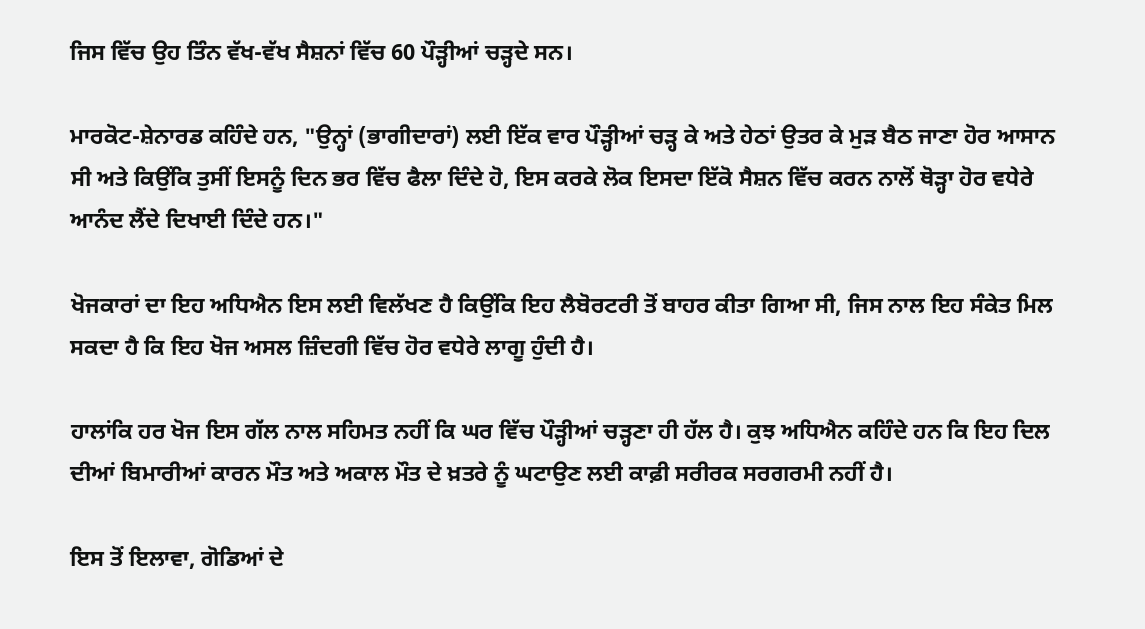ਜਿਸ ਵਿੱਚ ਉਹ ਤਿੰਨ ਵੱਖ-ਵੱਖ ਸੈਸ਼ਨਾਂ ਵਿੱਚ 60 ਪੌੜ੍ਹੀਆਂ ਚੜ੍ਹਦੇ ਸਨ।

ਮਾਰਕੋਟ-ਸ਼ੇਨਾਰਡ ਕਹਿੰਦੇ ਹਨ, "ਉਨ੍ਹਾਂ (ਭਾਗੀਦਾਰਾਂ) ਲਈ ਇੱਕ ਵਾਰ ਪੌੜ੍ਹੀਆਂ ਚੜ੍ਹ ਕੇ ਅਤੇ ਹੇਠਾਂ ਉਤਰ ਕੇ ਮੁੜ ਬੈਠ ਜਾਣਾ ਹੋਰ ਆਸਾਨ ਸੀ ਅਤੇ ਕਿਉਂਕਿ ਤੁਸੀਂ ਇਸਨੂੰ ਦਿਨ ਭਰ ਵਿੱਚ ਫੈਲਾ ਦਿੰਦੇ ਹੋ, ਇਸ ਕਰਕੇ ਲੋਕ ਇਸਦਾ ਇੱਕੋ ਸੈਸ਼ਨ ਵਿੱਚ ਕਰਨ ਨਾਲੋਂ ਥੋੜ੍ਹਾ ਹੋਰ ਵਧੇਰੇ ਆਨੰਦ ਲੈਂਦੇ ਦਿਖਾਈ ਦਿੰਦੇ ਹਨ।"

ਖੋਜਕਾਰਾਂ ਦਾ ਇਹ ਅਧਿਐਨ ਇਸ ਲਈ ਵਿਲੱਖਣ ਹੈ ਕਿਉਂਕਿ ਇਹ ਲੈਬੋਰਟਰੀ ਤੋਂ ਬਾਹਰ ਕੀਤਾ ਗਿਆ ਸੀ, ਜਿਸ ਨਾਲ ਇਹ ਸੰਕੇਤ ਮਿਲ ਸਕਦਾ ਹੈ ਕਿ ਇਹ ਖੋਜ ਅਸਲ ਜ਼ਿੰਦਗੀ ਵਿੱਚ ਹੋਰ ਵਧੇਰੇ ਲਾਗੂ ਹੁੰਦੀ ਹੈ।

ਹਾਲਾਂਕਿ ਹਰ ਖੋਜ ਇਸ ਗੱਲ ਨਾਲ ਸਹਿਮਤ ਨਹੀਂ ਕਿ ਘਰ ਵਿੱਚ ਪੌੜ੍ਹੀਆਂ ਚੜ੍ਹਣਾ ਹੀ ਹੱਲ ਹੈ। ਕੁਝ ਅਧਿਐਨ ਕਹਿੰਦੇ ਹਨ ਕਿ ਇਹ ਦਿਲ ਦੀਆਂ ਬਿਮਾਰੀਆਂ ਕਾਰਨ ਮੌਤ ਅਤੇ ਅਕਾਲ ਮੌਤ ਦੇ ਖ਼ਤਰੇ ਨੂੰ ਘਟਾਉਣ ਲਈ ਕਾਫ਼ੀ ਸਰੀਰਕ ਸਰਗਰਮੀ ਨਹੀਂ ਹੈ।

ਇਸ ਤੋਂ ਇਲਾਵਾ, ਗੋਡਿਆਂ ਦੇ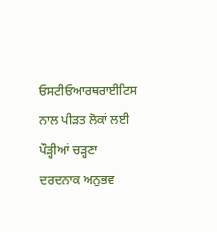ਓਸਟੀਓਆਰਥਰਾਈਟਿਸ ਨਾਲ ਪੀੜਤ ਲੋਕਾਂ ਲਈ ਪੌੜ੍ਹੀਆਂ ਚੜ੍ਹਣਾ ਦਰਦਨਾਕ ਅਨੁਭਵ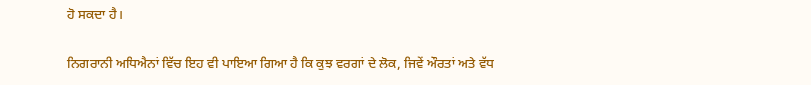ਹੋ ਸਕਦਾ ਹੈ।

ਨਿਗਰਾਨੀ ਅਧਿਐਨਾਂ ਵਿੱਚ ਇਹ ਵੀ ਪਾਇਆ ਗਿਆ ਹੈ ਕਿ ਕੁਝ ਵਰਗਾਂ ਦੇ ਲੋਕ, ਜਿਵੇਂ ਔਰਤਾਂ ਅਤੇ ਵੱਧ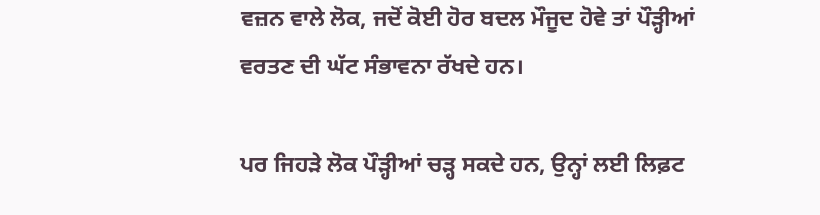ਵਜ਼ਨ ਵਾਲੇ ਲੋਕ, ਜਦੋਂ ਕੋਈ ਹੋਰ ਬਦਲ ਮੌਜੂਦ ਹੋਵੇ ਤਾਂ ਪੌੜ੍ਹੀਆਂ ਵਰਤਣ ਦੀ ਘੱਟ ਸੰਭਾਵਨਾ ਰੱਖਦੇ ਹਨ।

ਪਰ ਜਿਹੜੇ ਲੋਕ ਪੌੜ੍ਹੀਆਂ ਚੜ੍ਹ ਸਕਦੇ ਹਨ, ਉਨ੍ਹਾਂ ਲਈ ਲਿਫ਼ਟ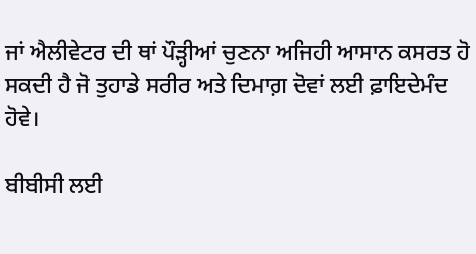ਜਾਂ ਐਲੀਵੇਟਰ ਦੀ ਥਾਂ ਪੌੜ੍ਹੀਆਂ ਚੁਣਨਾ ਅਜਿਹੀ ਆਸਾਨ ਕਸਰਤ ਹੋ ਸਕਦੀ ਹੈ ਜੋ ਤੁਹਾਡੇ ਸਰੀਰ ਅਤੇ ਦਿਮਾਗ਼ ਦੋਵਾਂ ਲਈ ਫ਼ਾਇਦੇਮੰਦ ਹੋਵੇ।

ਬੀਬੀਸੀ ਲਈ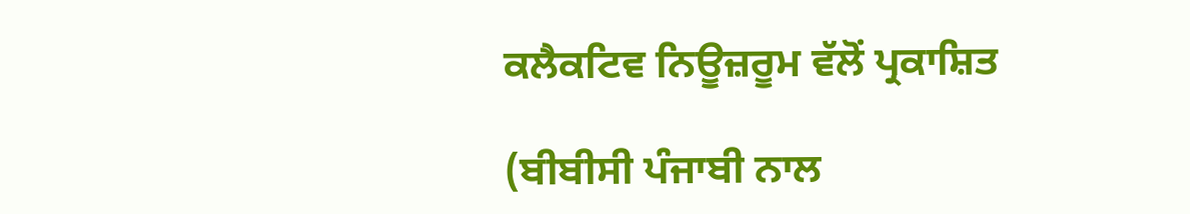ਕਲੈਕਟਿਵ ਨਿਊਜ਼ਰੂਮ ਵੱਲੋਂ ਪ੍ਰਕਾਸ਼ਿਤ

(ਬੀਬੀਸੀ ਪੰਜਾਬੀ ਨਾਲ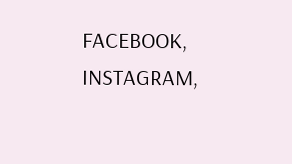FACEBOOK, INSTAGRAM,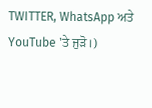TWITTER, WhatsApp ਅਤੇ YouTube 'ਤੇ ਜੁੜੋ।)